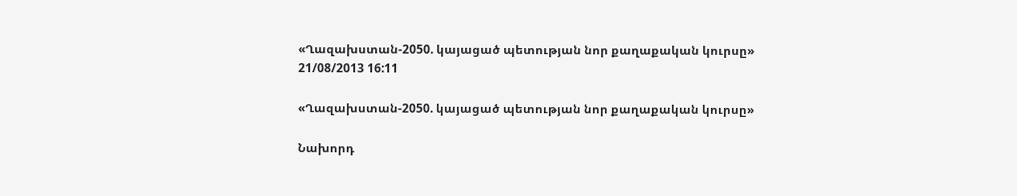«Ղազախստան-2050. կայացած պետության նոր քաղաքական կուրսը»
21/08/2013 16:11

«Ղազախստան-2050. կայացած պետության նոր քաղաքական կուրսը»

Նախորդ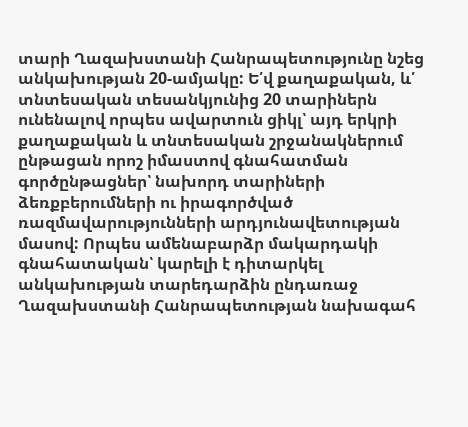տարի Ղազախստանի Հանրապետությունը նշեց անկախության 20-ամյակը: Ե՛վ քաղաքական, և՛ տնտեսական տեսանկյունից 20 տարիներն ունենալով որպես ավարտուն ցիկլ՝ այդ երկրի քաղաքական և տնտեսական շրջանակներում ընթացան որոշ իմաստով գնահատման գործընթացներ՝ նախորդ տարիների ձեռքբերումների ու իրագործված ռազմավարությունների արդյունավետության մասով: Որպես ամենաբարձր մակարդակի գնահատական՝ կարելի է դիտարկել անկախության տարեդարձին ընդառաջ Ղազախստանի Հանրապետության նախագահ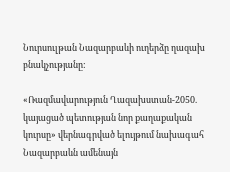Նուրսուլթան Նազարբաևի ուղերձը ղազախ բնակչությանը:

«Ռազմավարություն Ղազախստան-2050. կայացած պետության նոր քաղաքական կուրսը» վերնագրված ելույթում նախագահ Նազարբաևն ամենայն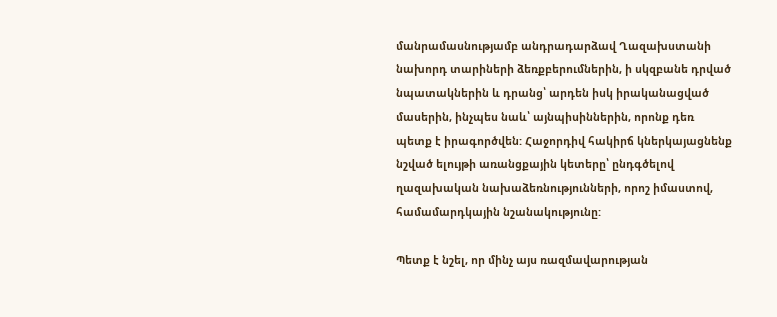մանրամասնությամբ անդրադարձավ Ղազախստանի նախորդ տարիների ձեռքբերումներին, ի սկզբանե դրված նպատակներին և դրանց՝ արդեն իսկ իրականացված մասերին, ինչպես նաև՝ այնպիսիններին, որոնք դեռ պետք է իրագործվեն: Հաջորդիվ հակիրճ կներկայացնենք նշված ելույթի առանցքային կետերը՝ ընդգծելով ղազախական նախաձեռնությունների, որոշ իմաստով, համամարդկային նշանակությունը:

Պետք է նշել, որ մինչ այս ռազմավարության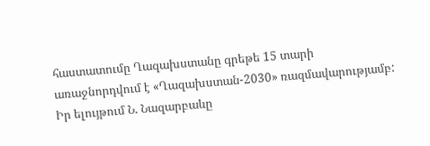հաստատումը Ղազախստանը գրեթե 15 տարի առաջնորդվում է «Ղազախստան-2030» ռազմավարությամբ: Իր ելույթում Ն. Նազարբաևը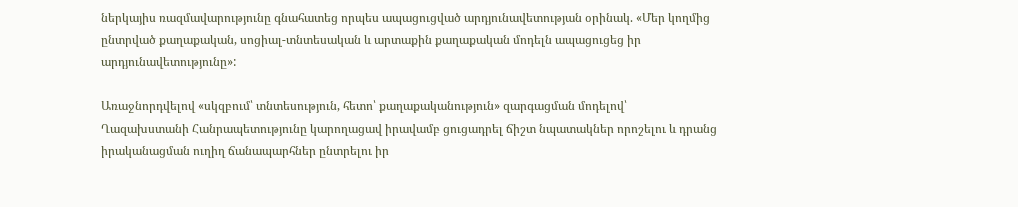ներկայիս ռազմավարությունը գնահատեց որպես ապացուցված արդյունավետության օրինակ. «Մեր կողմից ընտրված քաղաքական, սոցիալ-տնտեսական և արտաքին քաղաքական մոդելն ապացուցեց իր արդյունավետությունը»:

Առաջնորդվելով «սկզբում՝ տնտեսություն, հետո՝ քաղաքականություն» զարգացման մոդելով՝ Ղազախստանի Հանրապետությունը կարողացավ իրավամբ ցուցադրել ճիշտ նպատակներ որոշելու և դրանց իրականացման ուղիղ ճանապարհներ ընտրելու իր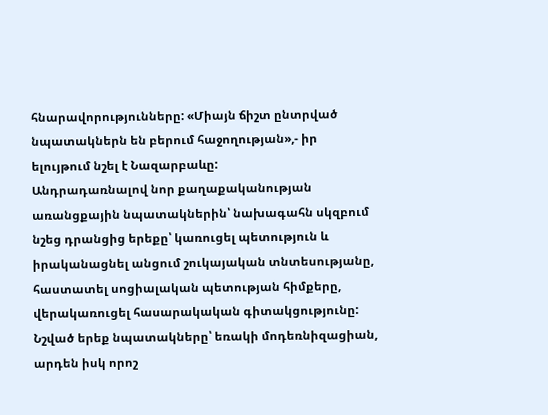հնարավորությունները: «Միայն ճիշտ ընտրված նպատակներն են բերում հաջողության»,- իր ելույթում նշել է Նազարբաևը:
Անդրադառնալով նոր քաղաքականության առանցքային նպատակներին՝ նախագահն սկզբում նշեց դրանցից երեքը՝ կառուցել պետություն և իրականացնել անցում շուկայական տնտեսությանը, հաստատել սոցիալական պետության հիմքերը, վերակառուցել հասարակական գիտակցությունը: Նշված երեք նպատակները՝ եռակի մոդեռնիզացիան, արդեն իսկ որոշ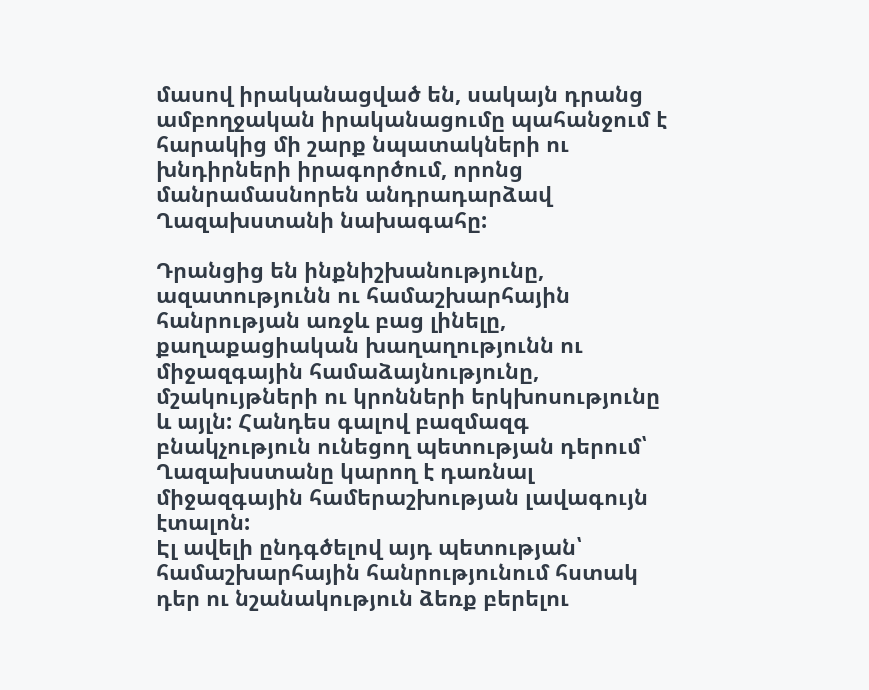մասով իրականացված են, սակայն դրանց ամբողջական իրականացումը պահանջում է հարակից մի շարք նպատակների ու խնդիրների իրագործում, որոնց մանրամասնորեն անդրադարձավ Ղազախստանի նախագահը:

Դրանցից են ինքնիշխանությունը, ազատությունն ու համաշխարհային հանրության առջև բաց լինելը, քաղաքացիական խաղաղությունն ու միջազգային համաձայնությունը, մշակույթների ու կրոնների երկխոսությունը և այլն: Հանդես գալով բազմազգ բնակչություն ունեցող պետության դերում՝ Ղազախստանը կարող է դառնալ միջազգային համերաշխության լավագույն էտալոն:
Էլ ավելի ընդգծելով այդ պետության՝ համաշխարհային հանրությունում հստակ դեր ու նշանակություն ձեռք բերելու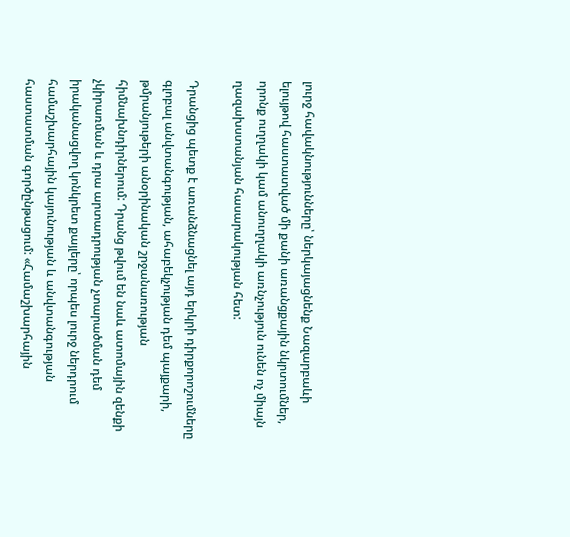լուրջ հավակնությունները՝ ներկայացնենք Նազարբաևի ելույթով հաստատված մի քանի առանցքային նկրտումներ, որոնք ուղղակի կամ անուղղակի առնչություն ունեն ոչ միայն ղազախստանյան հասարակության հետ:

Դրանցից պետք է առանձնացնել այդ երկրի դիրքորոշումները գլոբալ անվտանգության, ահաբեկչության դեմ պայքարի, թմրանյութերի անօրինական շրջանառության հիմնախնդիրներում: Դրանց թվում են նաև ատոմային զենքի չկիրառման և դրա արտադրության չտարածման դեմ իրականացվող կոնկրետ քայլերը՝ որպես լուրջ ներդրում համաշխարհային կայունության և անվտանգության հաստատման գործընթացում: «Համաշխարհային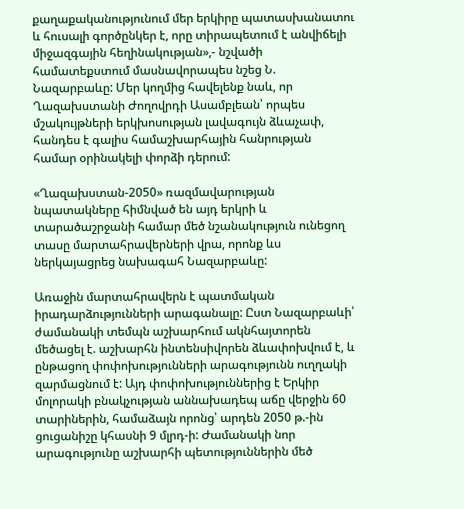քաղաքականությունում մեր երկիրը պատասխանատու և հուսալի գործընկեր է, որը տիրապետում է անվիճելի միջազգային հեղինակության»,- նշվածի համատեքստում մասնավորապես նշեց Ն. Նազարբաևը: Մեր կողմից հավելենք նաև, որ Ղազախստանի Ժողովրդի Ասամբլեան՝ որպես մշակույթների երկխոսության լավագույն ձևաչափ, հանդես է գալիս համաշխարհային հանրության համար օրինակելի փորձի դերում:

«Ղազախստան-2050» ռազմավարության նպատակները հիմնված են այդ երկրի և տարածաշրջանի համար մեծ նշանակություն ունեցող տասը մարտահրավերների վրա, որոնք ևս ներկայացրեց նախագահ Նազարբաևը:

Առաջին մարտահրավերն է պատմական իրադարձությունների արագանալը: Ըստ Նազարբաևի՝ ժամանակի տեմպն աշխարհում ակնհայտորեն մեծացել է. աշխարհն ինտենսիվորեն ձևափոխվում է, և ընթացող փոփոխությունների արագությունն ուղղակի զարմացնում է: Այդ փոփոխություններից է Երկիր մոլորակի բնակչության աննախադեպ աճը վերջին 60 տարիներին, համաձայն որոնց՝ արդեն 2050 թ.-ին ցուցանիշը կհասնի 9 մլրդ-ի: Ժամանակի նոր արագությունը աշխարհի պետություններին մեծ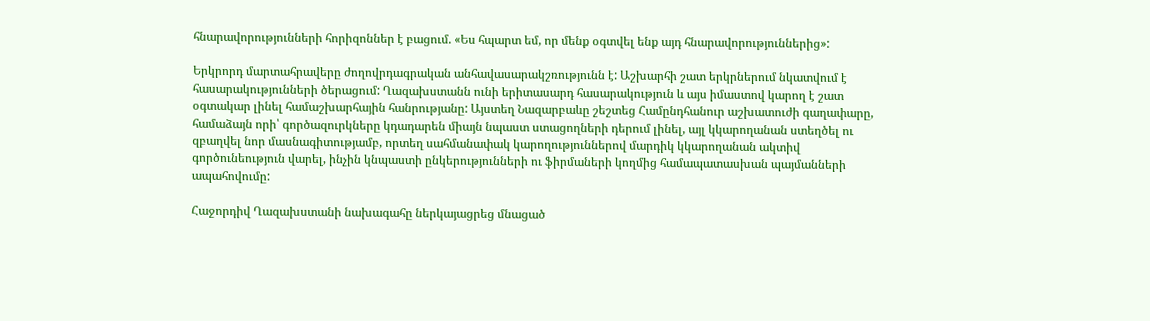հնարավորությունների հորիզոններ է բացում. «Ես հպարտ եմ, որ մենք օգտվել ենք այդ հնարավորություններից»:

Երկրորդ մարտահրավերը ժողովրդագրական անհավասարակշռությունն է: Աշխարհի շատ երկրներում նկատվում է հասարակությունների ծերացում: Ղազախստանն ունի երիտասարդ հասարակություն և այս իմաստով կարող է շատ օգտակար լինել համաշխարհային հանրությանը: Այստեղ Նազարբաևը շեշտեց Համընդհանուր աշխատուժի գաղափարը, համաձայն որի՝ գործազուրկները կդադարեն միայն նպաստ ստացողների դերում լինել, այլ կկարողանան ստեղծել ու զբաղվել նոր մասնագիտությամբ, որտեղ սահմանափակ կարողություններով մարդիկ կկարողանան ակտիվ գործունեություն վարել, ինչին կնպաստի ընկերությունների ու ֆիրմաների կողմից համապատասխան պայմանների ապահովումը:

Հաջորդիվ Ղազախստանի նախագահը ներկայացրեց մնացած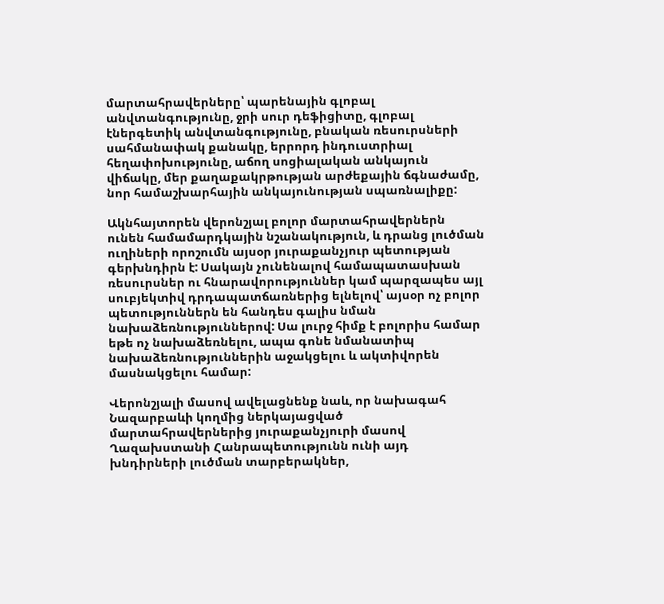մարտահրավերները՝ պարենային գլոբալ անվտանգությունը, ջրի սուր դեֆիցիտը, գլոբալ էներգետիկ անվտանգությունը, բնական ռեսուրսների սահմանափակ քանակը, երրորդ ինդուստրիալ հեղափոխությունը, աճող սոցիալական անկայուն վիճակը, մեր քաղաքակրթության արժեքային ճգնաժամը, նոր համաշխարհային անկայունության սպառնալիքը:

Ակնհայտորեն վերոնշյալ բոլոր մարտահրավերներն ունեն համամարդկային նշանակություն, և դրանց լուծման ուղիների որոշումն այսօր յուրաքանչյուր պետության գերխնդիրն է: Սակայն չունենալով համապատասխան ռեսուրսներ ու հնարավորություններ կամ պարզապես այլ սուբյեկտիվ դրդապատճառներից ելնելով՝ այսօր ոչ բոլոր պետություններն են հանդես գալիս նման նախաձեռնություններով: Սա լուրջ հիմք է բոլորիս համար եթե ոչ նախաձեռնելու, ապա գոնե նմանատիպ նախաձեռնություններին աջակցելու և ակտիվորեն մասնակցելու համար:

Վերոնշյալի մասով ավելացնենք նաև, որ նախագահ Նազարբաևի կողմից ներկայացված մարտահրավերներից յուրաքանչյուրի մասով Ղազախստանի Հանրապետությունն ունի այդ խնդիրների լուծման տարբերակներ,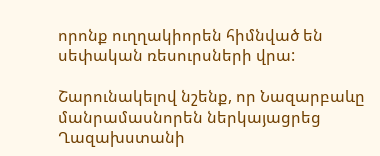որոնք ուղղակիորեն հիմնված են սեփական ռեսուրսների վրա:

Շարունակելով նշենք, որ Նազարբաևը մանրամասնորեն ներկայացրեց Ղազախստանի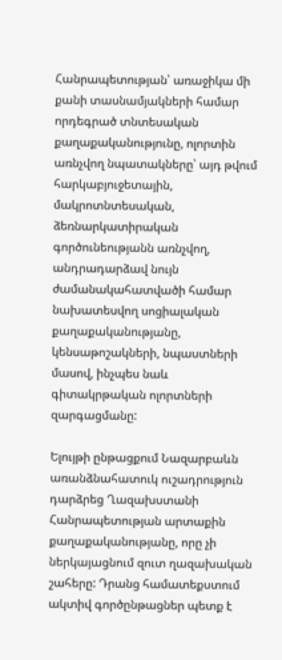Հանրապետության՝ առաջիկա մի քանի տասնամյակների համար որդեգրած տնտեսական քաղաքականությունը, ոլորտին առնչվող նպատակները՝ այդ թվում հարկաբյուջետային, մակրոտնտեսական, ձեռնարկատիրական գործունեությանն առնչվող, անդրադարձավ նույն ժամանակահատվածի համար նախատեսվող սոցիալական քաղաքականությանը, կենսաթոշակների, նպաստների մասով, ինչպես նաև գիտակրթական ոլորտների զարգացմանը:

Ելույթի ընթացքում Նազարբաևն առանձնահատուկ ուշադրություն դարձրեց Ղազախստանի Հանրապետության արտաքին քաղաքականությանը, որը չի ներկայացնում զուտ ղազախական շահերը: Դրանց համատեքստում ակտիվ գործընթացներ պետք է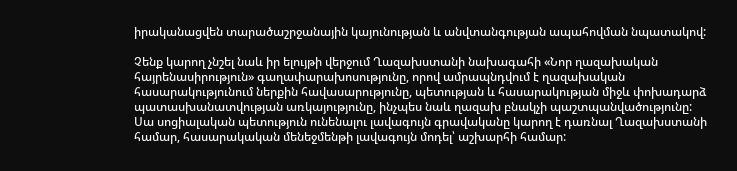իրականացվեն տարածաշրջանային կայունության և անվտանգության ապահովման նպատակով:

Չենք կարող չնշել նաև իր ելույթի վերջում Ղազախստանի նախագահի «Նոր ղազախական հայրենասիրություն» գաղափարախոսությունը, որով ամրապնդվում է ղազախական հասարակությունում ներքին հավասարությունը, պետության և հասարակության միջև փոխադարձ պատասխանատվության առկայությունը, ինչպես նաև ղազախ բնակչի պաշտպանվածությունը: Սա սոցիալական պետություն ունենալու լավագույն գրավականը կարող է դառնալ Ղազախստանի համար, հասարակական մենեջմենթի լավագույն մոդել՝ աշխարհի համար: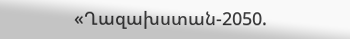«Ղազախստան-2050.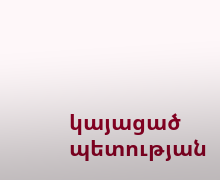կայացած պետության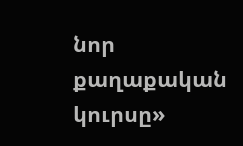նոր քաղաքական կուրսը»